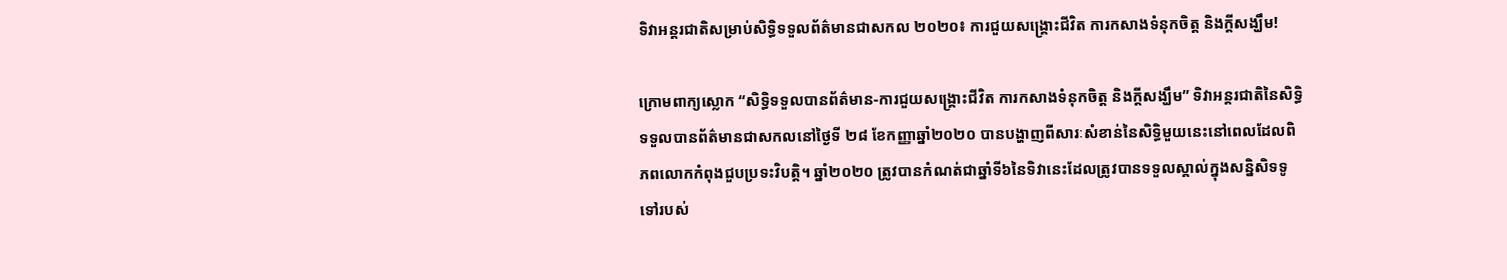ទិវាអន្តរជាតិសម្រាប់សិទ្ធិទទួលព័ត៌មានជាសកល ២០២០៖ ការជួយសង្គ្រោះជីវិត ការកសាងទំនុកចិត្ត និងក្តីសង្ឃឹម!

ក្រោមពាក្យស្លោក “សិទ្ធិទទួលបានព័ត៌មាន-ការជួយសង្គ្រោះជីវិត ការកសាងទំនុកចិត្ត និងក្តីសង្ឃឹម” ទិវាអន្តរជាតិនៃសិទ្ធិទទួលបានព័ត៌មានជាសកលនៅថ្ងៃទី ២៨ ខែកញ្ញាឆ្នាំ២០២០ បានបង្ហាញពីសារៈសំខាន់នៃសិទ្ធិមួយនេះនៅពេលដែលពិភពលោកកំពុងជួបប្រទះវិបត្តិ។ ឆ្នាំ២០២០ ត្រូវបានកំណត់ជាឆ្នាំទី៦នៃទិវានេះដែលត្រូវបានទទួលស្គាល់ក្នុងសន្និសិទទូទៅរបស់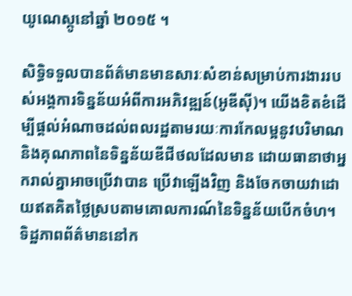យូណេស្កូនៅឆ្នាំ ២០១៥ ។

សិទ្ធិទទួលបានព័ត៌មានមានសារៈសំខាន់សម្រាប់ការងាររបស់អង្គការទិន្នន័យអំពីការអភិវឌ្ឍន៍(អូឌីស៊ី)។ យើងខិតខំដើម្បីផ្តល់អំណាចដល់ពលរដ្ឋតាមរយៈការកែលម្អនូវបរិមាណ និងគុណភាពនៃទិន្នន័យឌីជីថលដែលមាន ដោយធានាថាអ្នករាល់គ្នាអាចប្រើវាបាន ប្រើវាឡើងវិញ និងចែកចាយវាដោយឥតគិតថ្លៃស្របតាមគោលការណ៍នៃទិន្នន័យបើកចំហ។ ទិដ្ឋភាពព័ត៌មាននៅក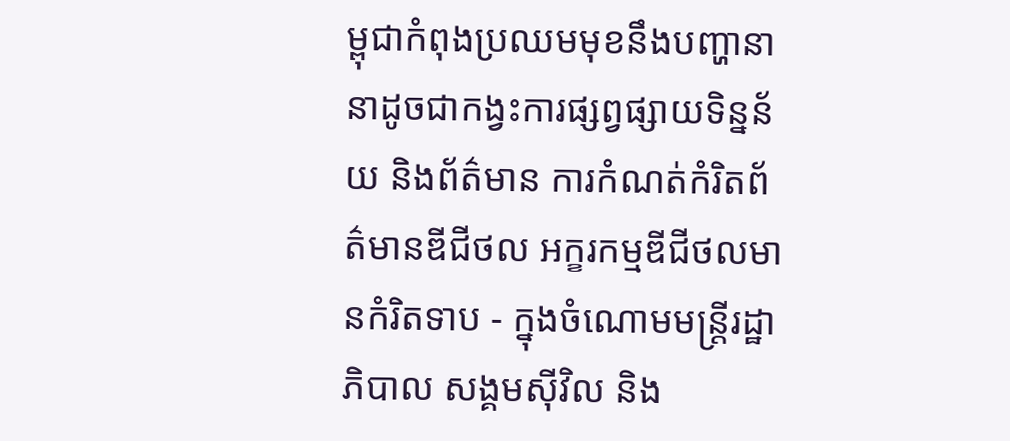ម្ពុជាកំពុងប្រឈមមុខនឹងបញ្ហានានាដូចជាកង្វះការផ្សព្វផ្សាយទិន្នន័យ និងព័ត៌មាន ការកំណត់កំរិតព័ត៌មានឌីជីថល អក្ខរកម្មឌីជីថលមានកំរិតទាប - ក្នុងចំណោមមន្ត្រីរដ្ឋាភិបាល សង្គមស៊ីវិល និង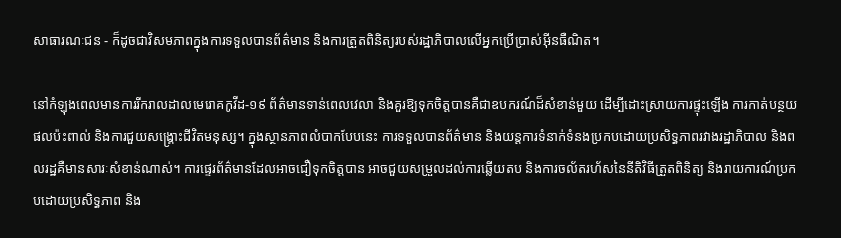សាធារណៈជន - ក៏ដូចជាវិសមភាពក្នុងការទទួលបានព័ត៌មាន និងការត្រួតពិនិត្យរបស់រដ្ឋាភិបាលលើអ្នកប្រើប្រាស់អ៊ីនធឺណិត។

នៅកំឡុងពេលមានការរីករាលដាលមេរោគកូវីដ-១៩ ព័ត៌មានទាន់ពេលវេលា និងគួរឱ្យទុកចិត្តបានគឺជាឧបករណ៍ដ៏សំខាន់មួយ ដើម្បីដោះស្រាយការផ្ទុះឡើង ការកាត់បន្ថយផលប៉ះពាល់ និងការជួយសង្គ្រោះជីវិតមនុស្ស។ ក្នុងស្ថានភាពលំបាកបែបនេះ ការទទួលបានព័ត៌មាន និងយន្តការទំនាក់ទំនងប្រកបដោយប្រសិទ្ធភាពរវាងរដ្ឋាភិបាល និងពលរដ្ឋគឺមានសារៈសំខាន់ណាស់។ ការផ្ទេរព័ត៌មានដែលអាចជឿទុកចិត្តបាន អាចជួយសម្រួលដល់ការឆ្លើយតប និងការចល័តរហ័សនៃនីតិវិធីត្រួតពិនិត្យ និងរាយការណ៍ប្រកបដោយប្រសិទ្ធភាព និង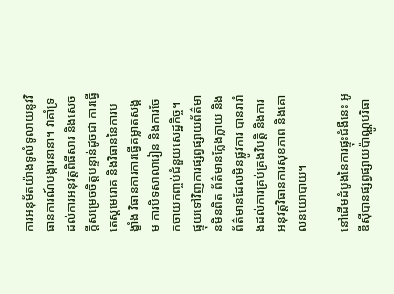ការអនុម័តយ៉ាងទូលំទូលាយនូវវិធានការណ៍បង្ការនានា។ វាគាំទ្រដល់ការអនុវត្តពិធីសារ និងសេចក្តីសម្រេចចិត្តបន្ទាន់ដូចជា ការធ្វើតេស្តមេរោគ និងវិធាននៃការបង្ខាំង វិធានការការធ្វើគម្លាតសង្គម ការបិទសាលារៀន និងការចែកចាយកញ្ចប់ជំនួយសេដ្ឋកិច្ច។ ផ្ទុយទៅវិញការផ្សព្វផ្សាយព័ត៌មានមិនពិត ព័ត៌មានក្លែងក្លាយ និងព័ត៌មានដែលមិនផ្លូវការ បានរារាំងដល់ការគ្រប់គ្រងវិបត្តិ និងការអនុវត្តវិធានការសុខភាព និងគោលនយោបាយ។

នៅដើមដំបូងនៃការផ្ទុះជំងឺនេះ អូឌីស៊ីបានផ្សព្វផ្សាយប៉ាណ្ណូបរិធា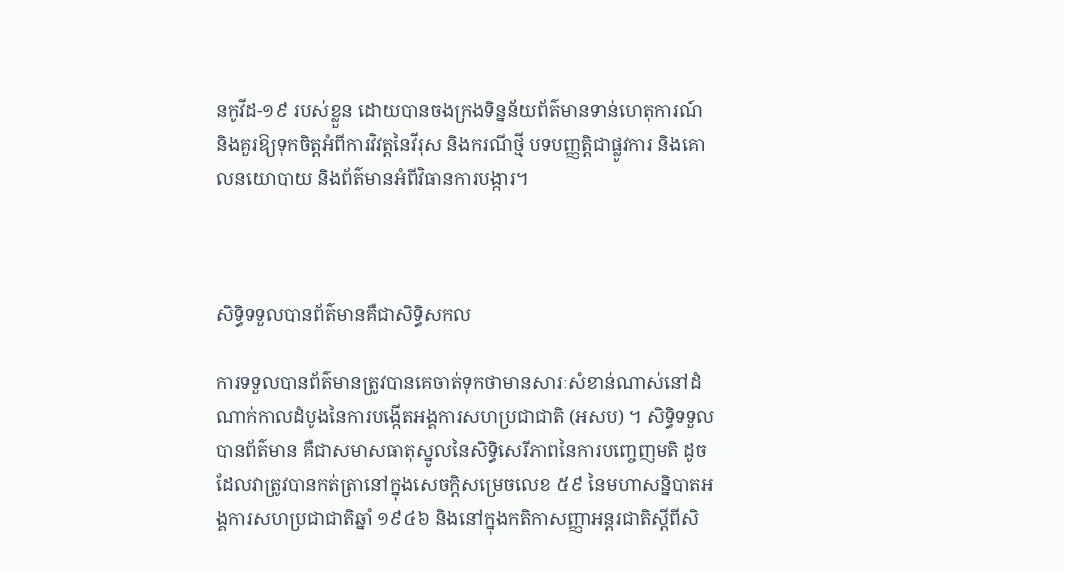នកូវីដ-១៩ របស់ខ្លួន ដោយបានចងក្រងទិន្នន័យព័ត៌មានទាន់ហេតុការណ៍ និងគួរឱ្យទុកចិត្តអំពីការវិវត្តនៃវីរុស និងករណីថ្មី បទបញ្ញត្តិជាផ្លូវការ និងគោលនយោបាយ និងព័ត៌មានអំពីវិធានការបង្ការ។



សិទ្ធិទទួលបានព័ត៌មានគឺជាសិទ្ធិសកល

ការទទួលបានព័ត៌មានត្រូវបានគេចាត់ទុកថាមានសារៈសំខាន់ណាស់នៅដំណាក់កាលដំបូងនៃការបង្កើតអង្គការសហប្រជាជាតិ (អសប) ។ សិទ្ធិទទួលបានព័ត៌មាន គឺជាសមាសធាតុស្នូលនៃសិទ្ធិសេរីភាពនៃការបញ្ចេញមតិ ដូចដែលវាត្រូវបានកត់ត្រានៅក្នុងសេចក្តិសម្រេចលេខ ៥៩ នៃមហាសន្និបាតអង្គការសហប្រជាជាតិឆ្នាំ ១៩៤៦ និងនៅក្នុងកតិកាសញ្ញាអន្តរជាតិស្តីពីសិ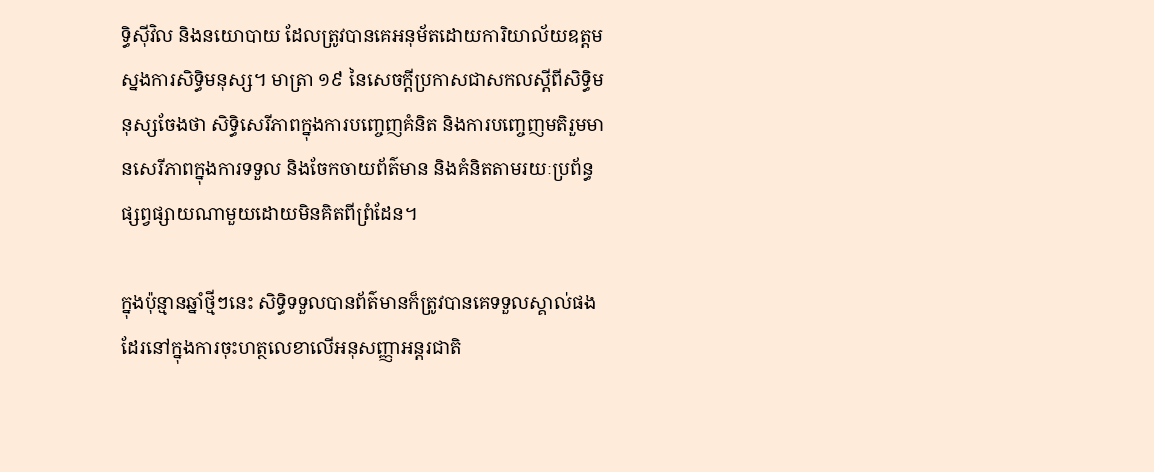ទ្ធិស៊ីវិល និងនយោបាយ ដែលត្រូវបានគេអនុម័តដោយការិយាល័យឧត្តមស្នងការសិទ្ធិមនុស្ស។ មាត្រា ១៩ នៃសេចក្តីប្រកាសជាសកលស្តីពីសិទ្ធិមនុស្សចែងថា សិទ្ធិសេរីភាពក្នុងការបញ្ចេញគំនិត និងការបញ្ចេញមតិរួមមានសេរីភាពក្នុងការទទួល និងចែកចាយព័ត៌មាន និងគំនិតតាមរយៈប្រព័ន្ធផ្សព្វផ្សាយណាមួយដោយមិនគិតពីព្រំដែន។

ក្នុងប៉ុន្មានឆ្នាំថ្មីៗនេះ សិទ្ធិទទួលបានព័ត៌មានក៏ត្រូវបានគេទទួលស្គាល់ផងដែរនៅក្នុងការចុះហត្ថលេខាលើអនុសញ្ញាអន្តរជាតិ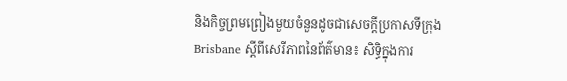និងកិច្ចព្រមព្រៀងមួយចំនួនដូចជាសេចក្តីប្រកាសទីក្រុង Brisbane ស្តីពីសេរីភាពនៃព័ត៌មាន៖ សិទ្ធិក្នុងការ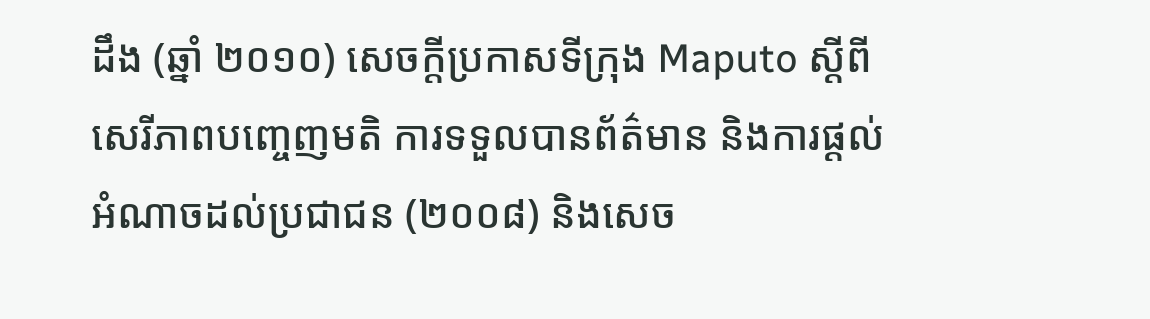ដឹង (ឆ្នាំ ២០១០) សេចក្តីប្រកាសទីក្រុង Maputo ស្តីពីសេរីភាពបញ្ចេញមតិ ការទទួលបានព័ត៌មាន និងការផ្តល់អំណាចដល់ប្រជាជន (២០០៨) និងសេច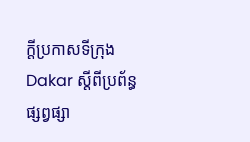ក្តីប្រកាសទីក្រុង Dakar ស្តីពីប្រព័ន្ធផ្សព្វផ្សា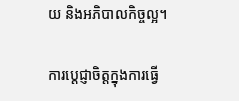យ និងអភិបាលកិច្ចល្អ។

ការប្តេជ្ញាចិត្តក្នុងការធ្វើ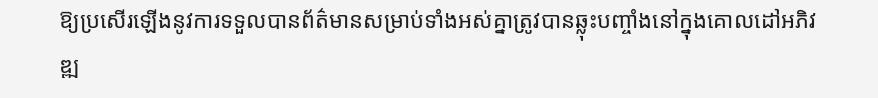ឱ្យប្រសើរឡើងនូវការទទួលបានព័ត៌មានសម្រាប់ទាំងអស់គ្នាត្រូវបានឆ្លុះបញ្ចាំងនៅក្នុងគោលដៅអភិវឌ្ឍ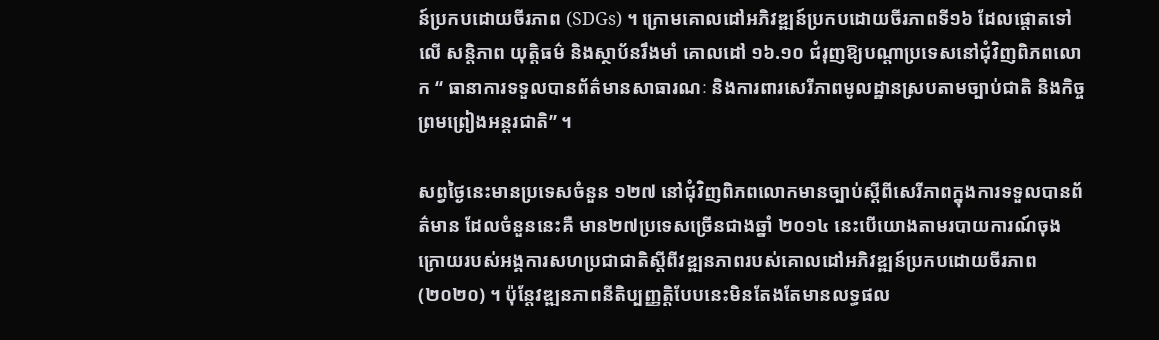ន៍ប្រកបដោយចីរភាព (SDGs) ។ ក្រោមគោលដៅអភិវឌ្ឍន៍ប្រកបដោយចីរភាពទី១៦ ដែលផ្តោតទៅលើ សន្តិភាព យុត្តិធម៌ និងស្ថាប័នរឹងមាំ គោលដៅ ១៦.១០ ជំរុញឱ្យបណ្តាប្រទេសនៅជុំវិញពិភពលោក “ ធានាការទទួលបានព័ត៌មានសាធារណៈ និងការពារសេរីភាពមូលដ្ឋានស្របតាមច្បាប់ជាតិ និងកិច្ចព្រមព្រៀងអន្តរជាតិ” ។

សព្វថ្ងៃនេះមានប្រទេសចំនួន ១២៧ នៅជុំវិញពិភពលោកមានច្បាប់ស្តីពីសេរីភាពក្នុងការទទួលបានព័ត៌មាន ដែលចំនួននេះគឺ មាន២៧ប្រទេសច្រើនជាងឆ្នាំ ២០១៤ នេះបើយោងតាមរបាយការណ៍ចុងក្រោយរបស់អង្គការសហប្រជាជាតិស្តីពីវឌ្ឍនភាពរបស់គោលដៅអភិវឌ្ឍន៍ប្រកបដោយចីរភាព(២០២០) ។ ប៉ុន្តែវឌ្ឍនភាពនីតិប្បញ្ញត្តិបែបនេះមិនតែងតែមានលទ្ធផល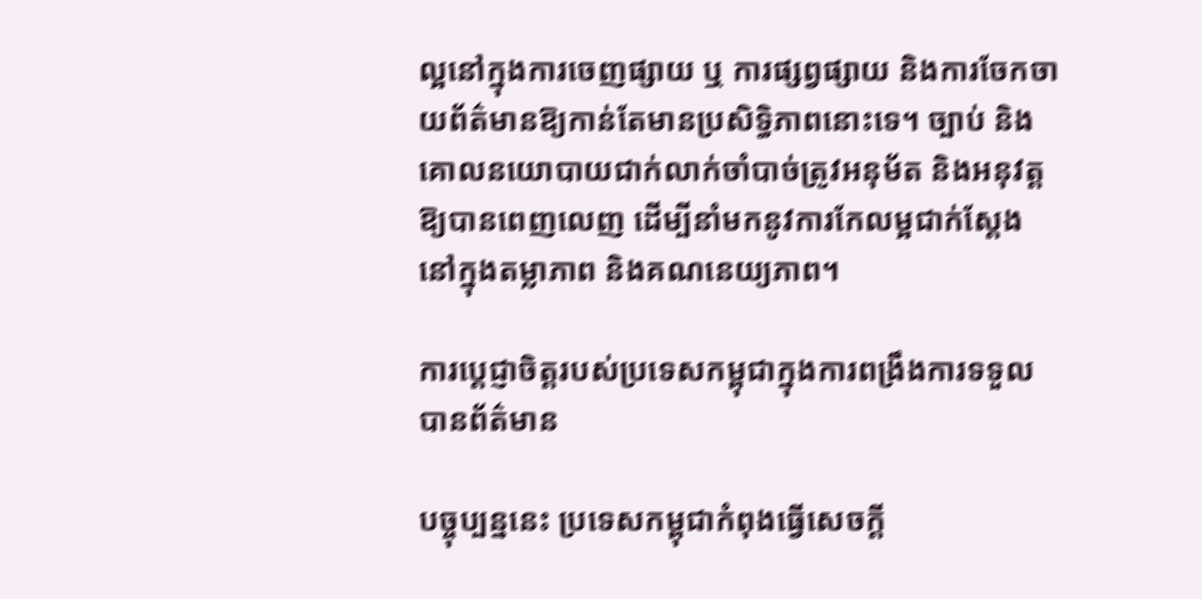ល្អនៅក្នុងការចេញផ្សាយ ឬ ការផ្សព្វផ្សាយ និងការចែកចាយព័ត៌មានឱ្យកាន់តែមានប្រសិទ្ធិភាពនោះទេ។ ច្បាប់ និងគោលនយោបាយជាក់លាក់ចាំបាច់ត្រូវអនុម័ត និងអនុវត្តឱ្យបានពេញលេញ ដើម្បីនាំមកនូវការកែលម្អជាក់ស្តែងនៅក្នុងតម្លាភាព និងគណនេយ្យភាព។

ការប្តេជ្ញាចិត្តរបស់ប្រទេសកម្ពុជាក្នុងការពង្រឹងការទទួលបានព័ត៌មាន

បច្ចុប្បន្ននេះ ប្រទេសកម្ពុជាកំពុងធ្វើសេចក្តី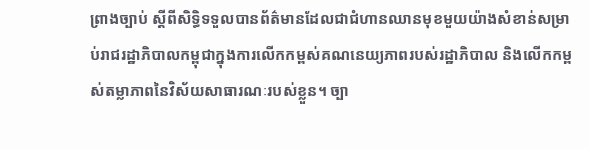ព្រាងច្បាប់ ស្តីពីសិទ្ធិទទួលបានព័ត៌មានដែលជាជំហានឈានមុខមួយយ៉ាងសំខាន់សម្រាប់រាជរដ្ឋាភិបាលកម្ពុជាក្នុងការលើកកម្ពស់គណនេយ្យភាពរបស់រដ្ឋាភិបាល និងលើកកម្ពស់តម្លាភាពនៃវិស័យសាធារណៈរបស់ខ្លួន។ ច្បា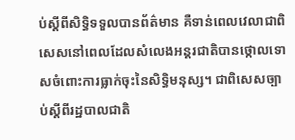ប់ស្តីពីសិទ្ធិទទួលបានព័ត៌មាន គឺទាន់ពេលវេលាជាពិសេសនៅពេលដែលសំលេងអន្តរជាតិបានថ្កោលទោសចំពោះការធ្លាក់ចុះនៃសិទ្ធិមនុស្ស។ ជាពិសេសច្បាប់ស្តីពីរដ្ឋបាលជាតិ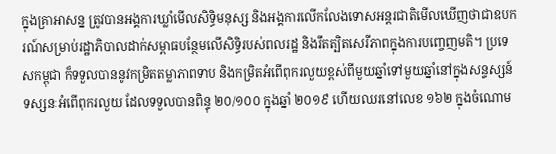ក្នុងគ្រាអាសន្ន ត្រូវបានអង្គការឃ្លាំមើលសិទិ្ធមនុស្ស និងអង្គការលើកលែងទោសអន្តរជាតិមើលឃើញថាជាឧបករណ៍សម្រាប់រដ្ឋាភិបាលដាក់សម្ពាធបន្ថែមលើសិទ្ធិរបស់ពលរដ្ឋ និងរឹតត្បិតសេរីភាពក្នុងការបញ្ចេញមតិ។ ប្រទេសកម្ពុជា ក៏ទទួលបាននូវកម្រិតតម្លាភាពទាប និងកម្រិតអំពើពុករលួយខ្ពស់ពីមួយឆ្នាំទៅមួយឆ្នាំនៅក្នុងសន្ទស្សន៍ទស្សនៈអំពើពុករលួយ ដែលទទួលបានពិន្ទុ ២០/១០០ ក្នុងឆ្នាំ ២០១៩ ហើយឈរនៅលេខ ១៦២ ក្នុងចំណោម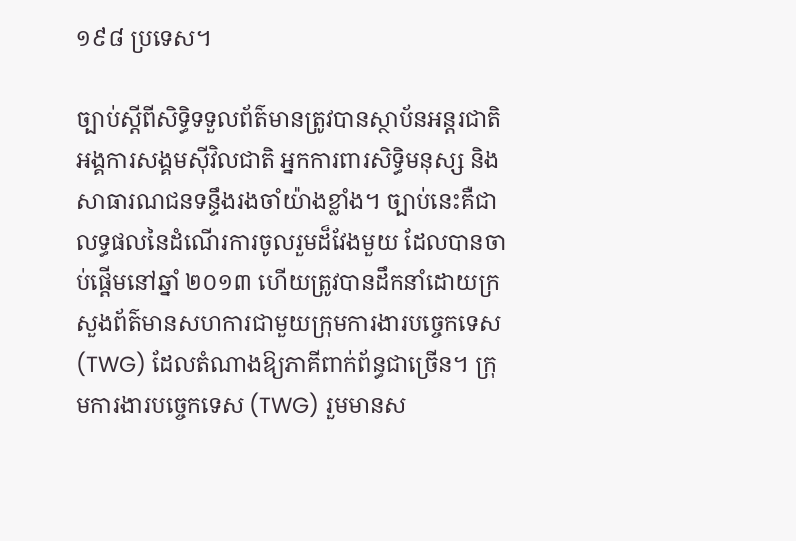១៩៨ ប្រទេស។

ច្បាប់ស្តីពីសិទ្ធិទទួលព័ត៌មានត្រូវបានស្ថាប័នអន្តរជាតិ អង្គការសង្គមស៊ីវិលជាតិ អ្នកការពារសិទ្ធិមនុស្ស និងសាធារណជនទន្ទឹងរងចាំយ៉ាងខ្លាំង។ ច្បាប់នេះគឺជាលទ្ធផលនៃដំណើរការចូលរួមដ៏វែងមួយ ដែលបានចាប់ផ្តើមនៅឆ្នាំ ២០១៣ ហើយត្រូវបានដឹកនាំដោយក្រសួងព័ត៌មានសហការជាមួយក្រុមការងារបច្ចេកទេស (TWG) ដែលតំណាងឱ្យភាគីពាក់ព័ន្ធជាច្រើន។ ក្រុមការងារបច្ចេកទេស (TWG) រួមមានស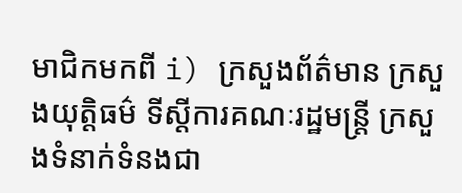មាជិកមកពី i) ក្រសួងព័ត៌មាន ក្រសួងយុត្តិធម៌ ទីស្តីការគណៈរដ្ឋមន្ត្រី ក្រសួងទំនាក់ទំនងជា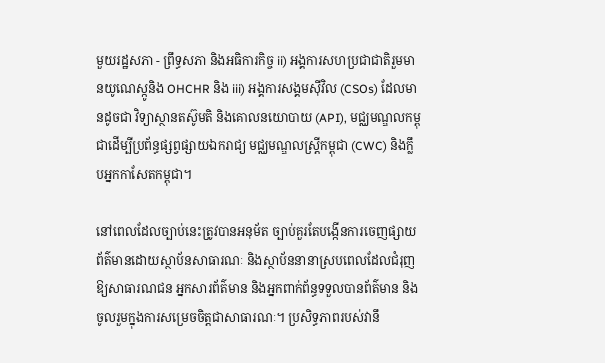មួយរដ្ឋសភា - ព្រឹទ្ធសភា និងអធិការកិច្ច ii) អង្គការសហប្រជាជាតិរួមមានយូណេស្កូនិង OHCHR និង iii) អង្គការសង្គមស៊ីវិល (CSOs) ដែលមានដូចជា វិទ្យាស្ថានតស៊ូមតិ និងគោលនយោបាយ (API), មជ្ឈមណ្ឌលកម្ពុជាដើម្បីប្រព័ន្ធផ្សព្វផ្សាយឯករាជ្យ មជ្ឈមណ្ឌលស្ត្រីកម្ពុជា (CWC) និងក្លឹបអ្នកកាសែតកម្ពុជា។

នៅពេលដែលច្បាប់នេះត្រូវបានអនុម័ត ច្បាប់គួរតែបង្កើនការចេញផ្សាយព័ត៌មានដោយស្ថាប័នសាធារណៈ និងស្ថាប័ននានាស្របពេលដែលជំរុញឱ្យសាធារណជន អ្នកសារព័ត៌មាន និងអ្នកពាក់ព័ន្ធទទួលបានព័ត៌មាន និងចូលរួមក្នុងការសម្រេចចិត្តជាសាធារណៈ។ ប្រសិទ្ធភាពរបស់វានឹ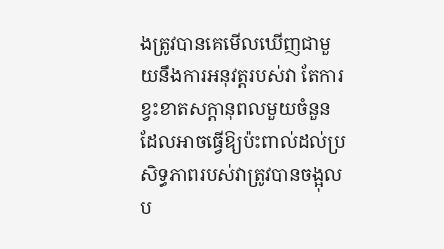ងត្រូវបានគេមើលឃើញជាមួយនឹងការអនុវត្តរបស់វា តែការខ្វះខាតសក្តានុពលមួយចំនួនដែលអាចធ្វើឱ្យប៉ះពាល់ដល់ប្រសិទ្ធភាពរបស់វាត្រូវបានចង្អុលប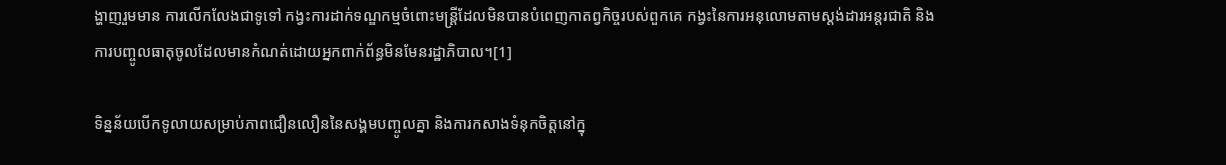ង្ហាញរួមមាន ការលើកលែងជាទូទៅ កង្វះការដាក់ទណ្ឌកម្មចំពោះមន្ត្រីដែលមិនបានបំពេញកាតព្វកិច្ចរបស់ពួកគេ កង្វះនៃការអនុលោមតាមស្តង់ដារអន្តរជាតិ និងការបញ្ចូលធាតុចូលដែលមានកំណត់ដោយអ្នកពាក់ព័ន្ធមិនមែនរដ្ឋាភិបាល។[1]

ទិន្នន័យបើកទូលាយសម្រាប់ភាពជឿនលឿននៃសង្គមបញ្ចូលគ្នា និងការកសាងទំនុកចិត្តនៅក្នុ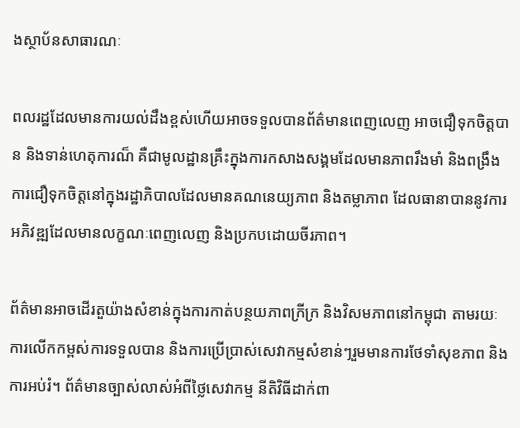ងស្ថាប័នសាធារណៈ

ពលរដ្ឋដែលមានការយល់ដឹងខ្ពស់ហើយអាចទទួលបានព័ត៌មានពេញលេញ អាចជឿទុកចិត្តបាន និងទាន់ហេតុការណ៏ គឺជាមូលដ្ឋានគ្រឹះក្នុងការកសាងសង្គមដែលមានភាពរឹងមាំ និងពង្រឹងការជឿទុកចិត្តនៅក្នុងរដ្ឋាភិបាលដែលមានគណនេយ្យភាព និងតម្លាភាព ដែលធានាបាននូវការអភិវឌ្ឍដែលមានលក្ខណៈពេញលេញ និងប្រកបដោយចីរភាព។

ព័ត៌មានអាចដើរតួយ៉ាងសំខាន់ក្នុងការកាត់បន្ថយភាពក្រីក្រ និងវិសមភាពនៅកម្ពុជា តាមរយៈការលើកកម្ពស់ការទទួលបាន និងការប្រើប្រាស់សេវាកម្មសំខាន់ៗរួមមានការថែទាំសុខភាព និងការអប់រំ។ ព័ត៌មានច្បាស់លាស់អំពីថ្លៃសេវាកម្ម នីតិវិធីដាក់ពា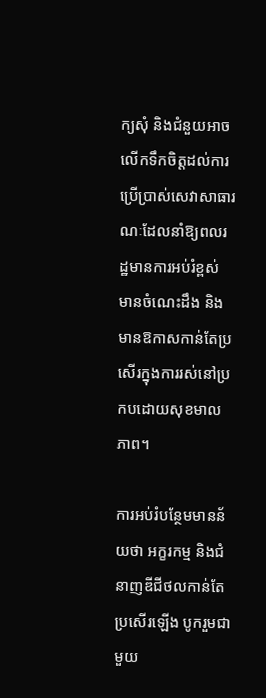ក្យសុំ និងជំនួយអាចលើកទឹកចិត្តដល់ការប្រើប្រាស់សេវាសាធារណៈដែលនាំឱ្យពលរដ្ឋមានការអប់រំខ្ពស់ មានចំណេះដឹង និងមានឱកាសកាន់តែប្រសើរក្នុងការរស់នៅប្រកបដោយសុខមាលភាព។

ការអប់រំបន្ថែមមានន័យថា អក្ខរកម្ម និងជំនាញឌីជីថលកាន់តែប្រសើរឡើង បូករួមជាមួយ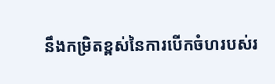នឹងកម្រិតខ្ពស់នៃការបើកចំហរបស់រ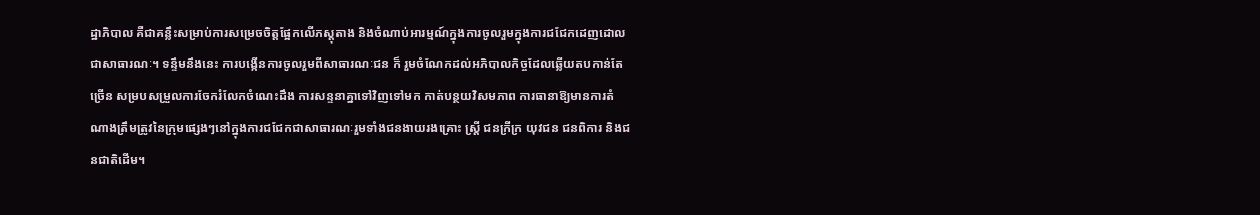ដ្ឋាភិបាល គឺជាគន្លឹះសម្រាប់ការសម្រេចចិត្តផ្អែកលើភស្តុតាង និងចំណាប់អារម្មណ៍ក្នុងការចូលរួមក្នុងការជជែកដេញដោលជាសាធារណៈ។ ទន្ទឹមនឹងនេះ ការបង្កើនការចូលរួមពីសាធារណៈជន ក៏ រួមចំណែកដល់អភិបាលកិច្ចដែលឆ្លើយតបកាន់តែច្រើន សម្របសម្រួលការចែករំលែកចំណេះដឹង ការសន្ទនាគ្នាទៅវិញទៅមក កាត់បន្ថយវិសមភាព ការធានាឱ្យមានការតំណាងត្រឹមត្រូវនៃក្រុមផ្សេងៗនៅក្នុងការជជែកជាសាធារណៈរួមទាំងជនងាយរងគ្រោះ ស្ត្រី ជនក្រីក្រ យុវជន ជនពិការ និងជនជាតិដើម។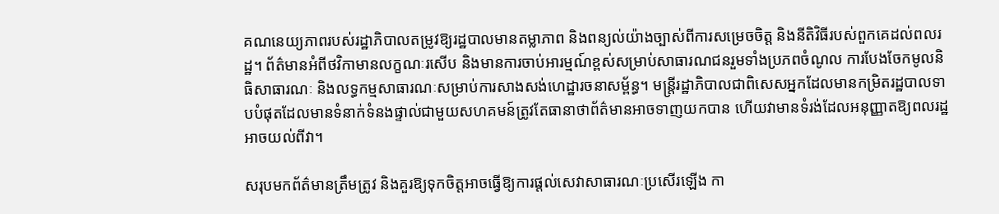គណនេយ្យភាពរបស់រដ្ឋាភិបាលតម្រូវឱ្យរដ្ឋបាលមានតម្លាភាព និងពន្យល់យ៉ាងច្បាស់ពីការសម្រេចចិត្ត និងនីតិវិធីរបស់ពួកគេដល់ពលរដ្ឋ។ ព័ត៌មានអំពីថវិកាមានលក្ខណៈរសើប និងមានការចាប់អារម្មណ៍ខ្ពស់សម្រាប់សាធារណជនរួមទាំងប្រភពចំណូល ការបែងចែកមូលនិធិសាធារណៈ និងលទ្ធកម្មសាធារណៈសម្រាប់ការសាងសង់ហេដ្ឋារចនាសម្ព័ន្ធ។ មន្ត្រីរដ្ឋាភិបាលជាពិសេសអ្នកដែលមានកម្រិតរដ្ឋបាលទាបបំផុតដែលមានទំនាក់ទំនងផ្ទាល់ជាមួយសហគមន៍ត្រូវតែធានាថាព័ត៌មានអាចទាញយកបាន ហើយវាមានទំរង់ដែលអនុញ្ញាតឱ្យពលរដ្ឋអាចយល់ពីវា។

សរុបមកព័ត៌មានត្រឹមត្រូវ និងគួរឱ្យទុកចិត្តអាចធ្វើឱ្យការផ្តល់សេវាសាធារណៈប្រសើរឡើង កា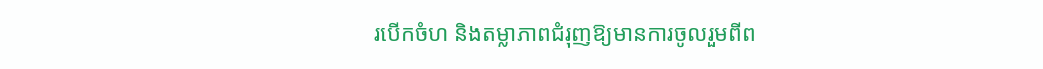របើកចំហ និងតម្លាភាពជំរុញឱ្យមានការចូលរួមពីព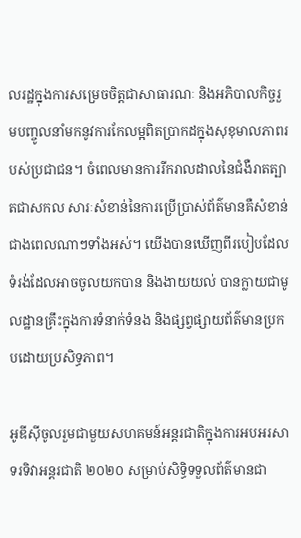លរដ្ឋក្នុងការសម្រេចចិត្តជាសាធារណៈ និងអភិបាលកិច្ចរួមបញ្ចូលនាំមកនូវការកែលម្អពិតប្រាកដក្នុងសុខុមាលភាពរបស់ប្រជាជន។ ចំពេលមានការរីករាលដាលនៃជំងឺរាតត្បាតជាសកល សារៈសំខាន់នៃការប្រើប្រាស់ព័ត៌មានគឺសំខាន់ជាងពេលណាៗទាំងអស់។ យើងបានឃើញពីរបៀបដែលទំរង់ដែលអាចចូលយកបាន និងងាយយល់ បានក្លាយជាមូលដ្ឋានគ្រឹះក្នុងការទំនាក់ទំនង និងផ្សព្វផ្សាយព័ត៌មានប្រកបដោយប្រសិទ្ធភាព។

អូឌីស៊ីចូលរួមជាមួយសហគមន៍អន្តរជាតិក្នុងការអបអរសាទរទិវាអន្តរជាតិ ២០២០ សម្រាប់សិទ្ធិទទួលព័ត៌មានជា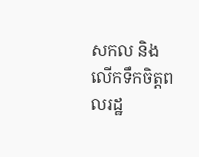សកល និងលើកទឹកចិត្តពលរដ្ឋ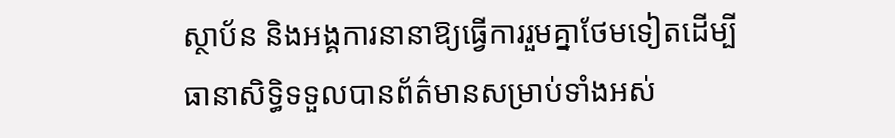ស្ថាប័ន និងអង្គការនានាឱ្យធ្វើការរួមគ្នាថែមទៀតដើម្បីធានាសិទ្ធិទទួលបានព័ត៌មានសម្រាប់ទាំងអស់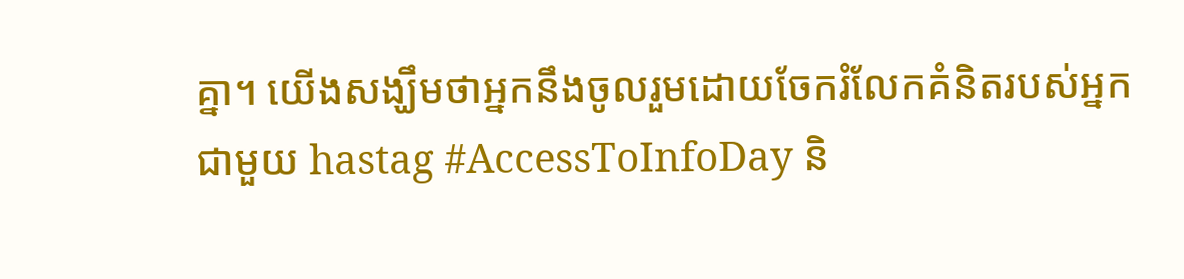គ្នា។ យើងសង្ឃឹមថាអ្នកនឹងចូលរួមដោយចែករំលែកគំនិតរបស់អ្នកជាមួយ hastag #AccessToInfoDay និ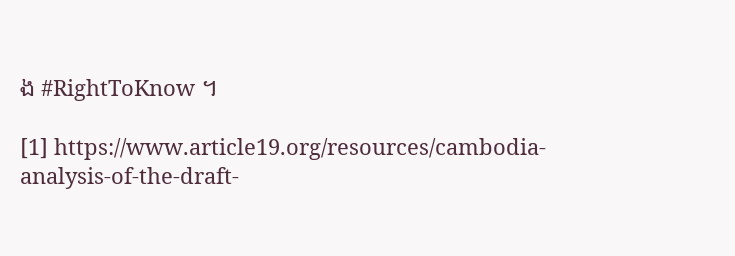ង #RightToKnow ។

[1] https://www.article19.org/resources/cambodia-analysis-of-the-draft-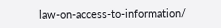law-on-access-to-information/